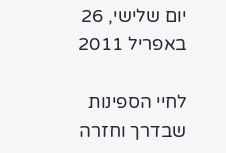יום שלישי, 26 באפריל 2011

לחיי הספינות שבדרך וחזרה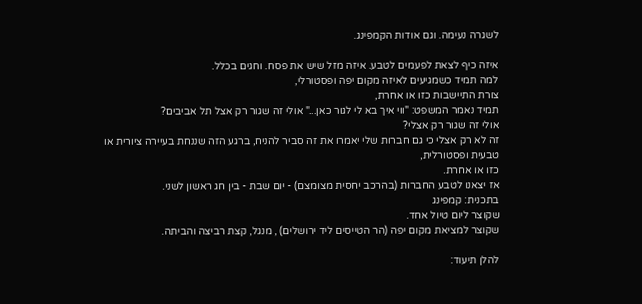לשגרה נעימה. וגם אודות הקמפינג.

איזה כיף לצאת לפעמים לטבע. איזה מזל שיש את פסח. וחגים בכלל.
למה תמיד כשמגיעים לאיזה מקום יפה ופסטורלי,
צורת התיישבות כזו או אחרת,
תמיד נאמר המשפט: "ווי איך בא לי לגור כאן..." אולי זה שגור רק אצל תל אביבים?
אולי זה שגור רק אצלי?
זה לא רק אצלי כי גם חברות שלי יאמרו את זה סביר להניח, ברגע הזה שננחת בעיירה ציורית או טבעית ופסטורלית,
כזו או אחרת.
אז יצאנו לטבע החברות (בהרכב יחסית מצומצם) - יום שבת - בין חג ראשון לשני.
בתכנית: קמפינג
שקוצר ליום טיול אחד.
שקוצר למציאת מקום יפה (הר הטייסים ליד ירושלים) , מנגל, קצת רביצה והביתה.

להלן תיעוד: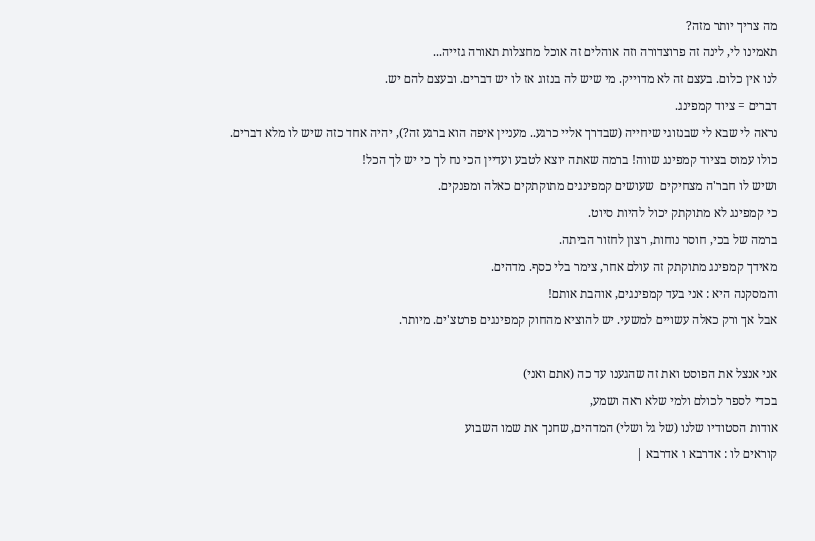מה צריך יותר מזה?
תאמינו לי, לינה זה פרוצדורה וזה אוהלים זה אוכל מחצלות תאורה גזייה...
לנו אין כלום. בעצם זה לא מדוייק. מי שיש לה בנזוג אז לו יש דברים. ובעצם להם יש.
דברים = ציוד קמפינג.
נראה לי שבא לי שבנזוגי שיחייה (שבדרך אליי כרגע.. מעניין איפה הוא ברגע זה?), יהיה אחד כזה שיש לו מלא דברים.
כולו עמוס בציוד קמפינג שווה! ברמה שאתה יוצא לטבע ועדיין הכי נח לך כי יש לך הכל!
ושיש לו חבר'ה מצחיקים  שעושים קמפינגים מתוקתקים כאלה ומפנקים.
כי קמפינג לא מתוקתק יכול להיות סיוט.
ברמה של בכי, חוסר נוחות, רצון לחזור הביתה.
מאידך קמפינג מתוקתק זה עולם אחר, צימר בלי כסף. מדהים.
והמסקנה היא : אני בעד קמפינגים, אוהבת אותם!
אבל אך ורק כאלה עשויים למשעי. יש להוציא מהחוק קמפינגים פרטצ'ים. מיותר.

אני אנצל את הפוסט ואת זה שהגענו עד כה (אתם ואני)
בכדי לספר לכולם ולמי שלא ראה ושמע,
אודות הסטודיו שלנו (של גל ושלי) המדהים, שחנך את שמו השבוע
קוראים לו : אדרבא ו אדרבא |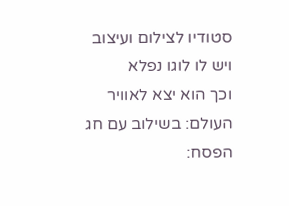סטודיו לצילום ועיצוב
ויש לו לוגו נפלא
וכך הוא יצא לאוויר העולם: בשילוב עם חג הפסח: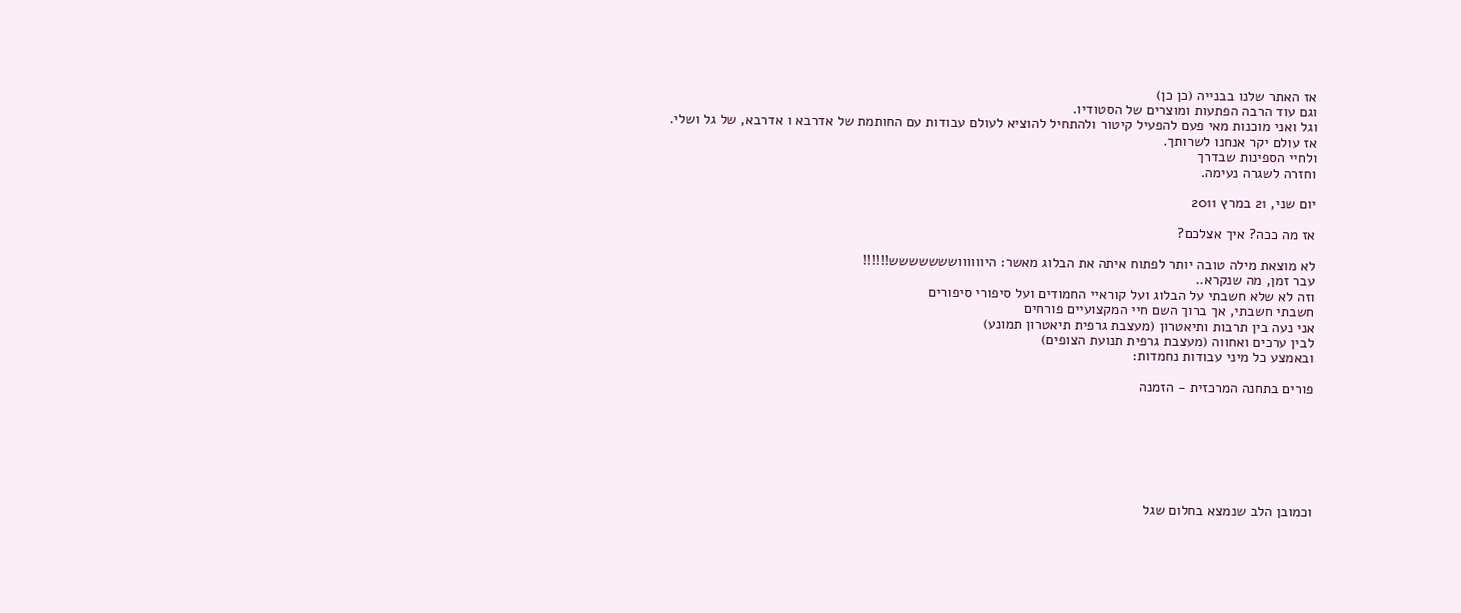אז האתר שלנו בבנייה (כן כן)
וגם עוד הרבה הפתעות ומוצרים של הסטודיו.
וגל ואני מוכנות מאי פעם להפעיל קיטור ולהתחיל להוציא לעולם עבודות עם החותמת של אדרבא ו אדרבא, של גל ושלי.
אז עולם יקר אנחנו לשרותך.
ולחיי הספינות שבדרך
וחזרה לשגרה נעימה.

יום שני, 21 במרץ 2011

אז מה ככה? איך אצלכם?

לא מוצאת מילה טובה יותר לפתוח איתה את הבלוג מאשר: היווווווששששששש!!!!!!
עבר זמן, מה שנקרא..
וזה לא שלא חשבתי על הבלוג ועל קוראיי החמודים ועל סיפורי סיפורים
חשבתי חשבתי, אך ברוך השם חיי המקצועיים פורחים
אני נעה בין תרבות ותיאטרון (מעצבת גרפית תיאטרון תמונע)
לבין ערכים ואחווה (מעצבת גרפית תנועת הצופים)
ובאמצע כל מיני עבודות נחמדות:

פורים בתחנה המרכזית - הזמנה







וכמובן הלב שנמצא בחלום שגל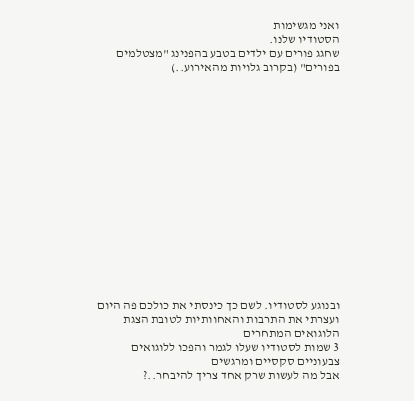ואני מגשימות
הסטודיו שלנו.
שחגג פורים עם ילדים בטבע בהפנינג "מצטלמים בפורים" (בקרוב גלויות מהאירוע..)
















ובנוגע לסטודיו. לשם כך כינסתי את כולכם פה היום
ועצרתי את התרבות והאחוותיות לטובת הצגת הלוגואים המתחרים
3 שמות לסטודיו שעלו לגמר והפכו ללוגואים צבעוניים סקסיים ומרגשים
אבל מה לעשות שרק אחד צריך להיבחר..?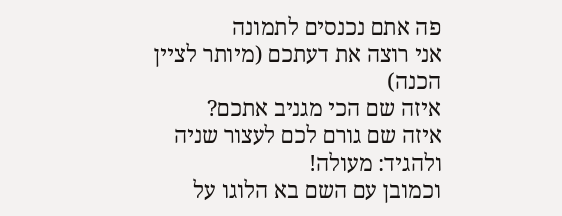פה אתם נכנסים לתמונה
אני רוצה את דעתכם (מיותר לציין הכנה)
איזה שם הכי מגניב אתכם?
איזה שם גורם לכם לעצור שניה ולהגיד: מעולה!
וכמובן עם השם בא הלוגו על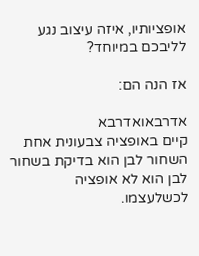אופציותיו, איזה עיצוב נגע לליבכם במיוחד?

אז הנה הם:

אדרבאואדרבא
קיים באופציה צבעונית אחת
השחור לבן הוא בדיקת בשחור לבן הוא לא אופציה לכשלעצמו.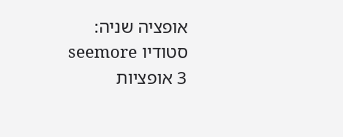אופציה שניה: סטודיו seemore
3 אופציות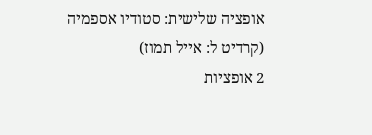אופציה שלישית: סטודיו אספמיה (קרדיט ל: אייל תמוז)
2 אופציות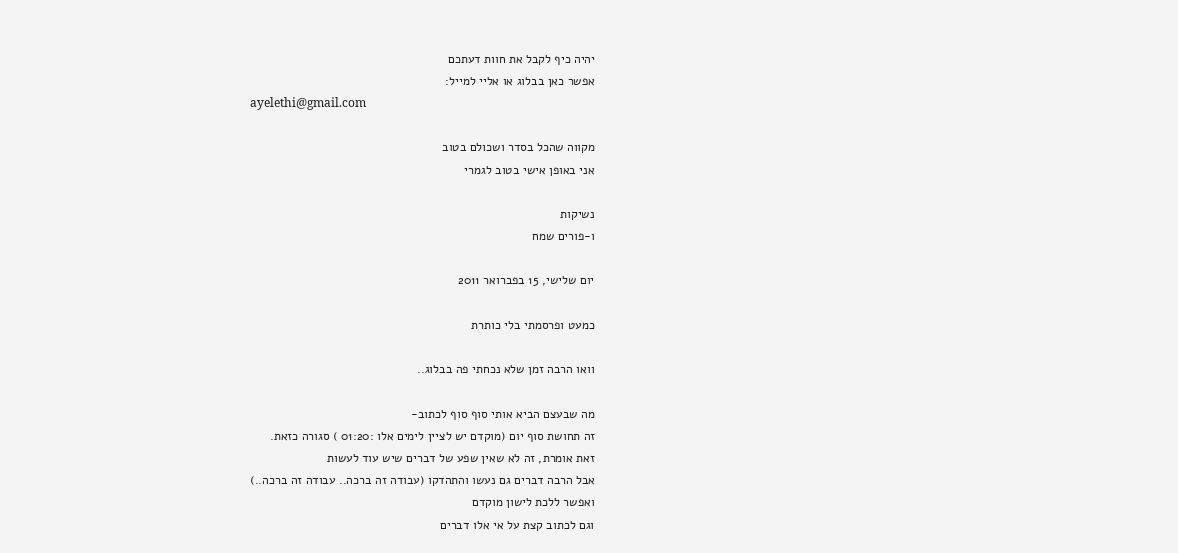יהיה כיף לקבל את חוות דעתכם
אפשר כאן בבלוג או אליי למייל:
ayelethi@gmail.com

מקווה שהכל בסדר ושכולם בטוב
אני באופן אישי בטוב לגמרי

נשיקות
ו-פורים שמח

יום שלישי, 15 בפברואר 2011

כמעט ופרסמתי בלי כותרת

וואו הרבה זמן שלא נכחתי פה בבלוג..

מה שבעצם הביא אותי סוף סוף לכתוב-
זה תחושת סוף יום (מוקדם יש לציין לימים אלו :01:20 ) סגורה כזאת.
זאת אומרת, זה לא שאין שפע של דברים שיש עוד לעשות
אבל הרבה דברים גם נעשו והתהדקו (עבודה זה ברכה.. עבודה זה ברכה..)
ואפשר ללכת לישון מוקדם
וגם לכתוב קצת על אי אלו דברים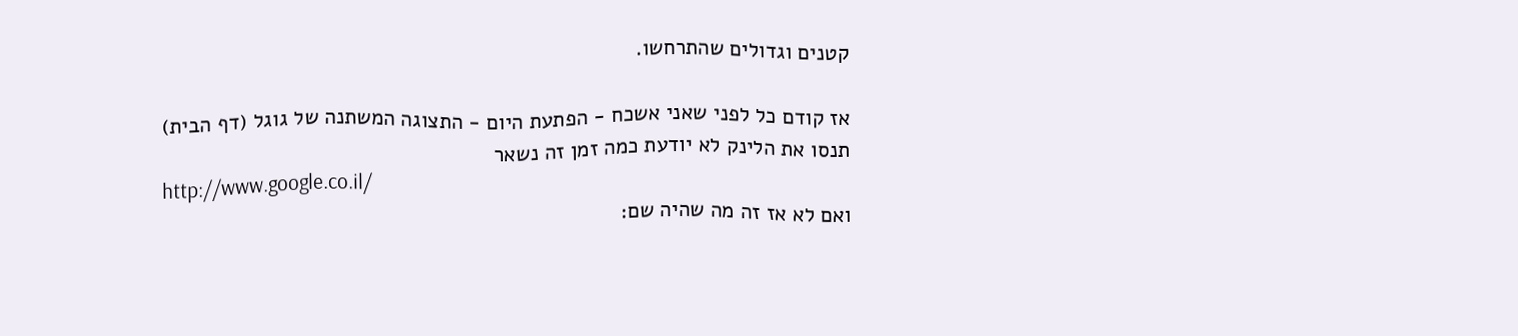קטנים וגדולים שהתרחשו.

אז קודם כל לפני שאני אשכח - הפתעת היום - התצוגה המשתנה של גוגל (דף הבית)
תנסו את הלינק לא יודעת כמה זמן זה נשאר
http://www.google.co.il/
ואם לא אז זה מה שהיה שם: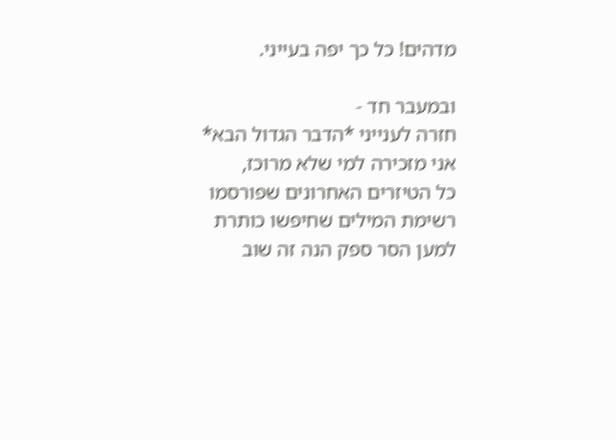מדהים! כל כך יפה בעייני.

ובמעבר חד -
חזרה לענייני *הדבר הגדול הבא*
אני מזכירה למי שלא מרוכז,
כל הטיזרים האחרונים שפורסמו
רשימת המילים שחיפשו כותרת
למען הסר ספק הנה זה שוב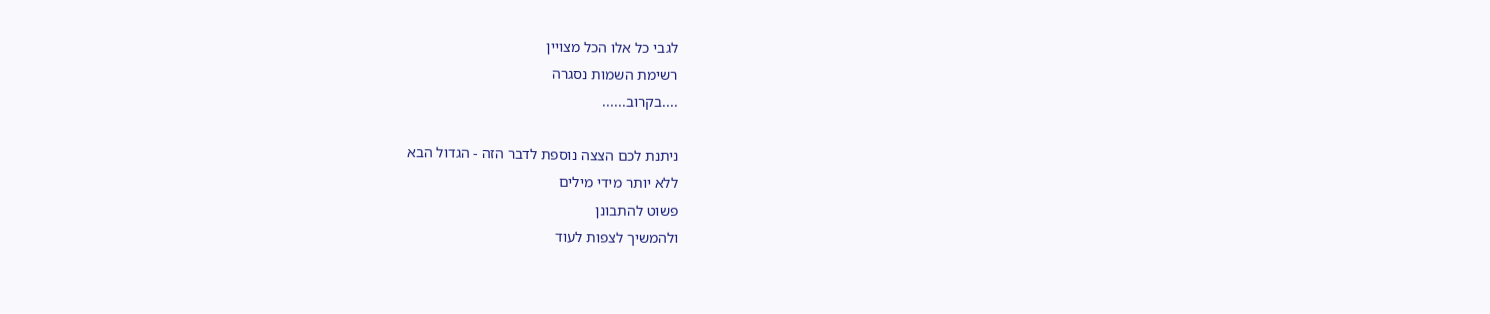לגבי כל אלו הכל מצויין
רשימת השמות נסגרה
....בקרוב......

ניתנת לכם הצצה נוספת לדבר הזה - הגדול הבא
ללא יותר מידי מילים
פשוט להתבונן
ולהמשיך לצפות לעוד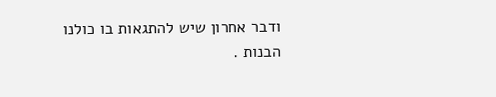ודבר אחרון שיש להתגאות בו כולנו
הבנות .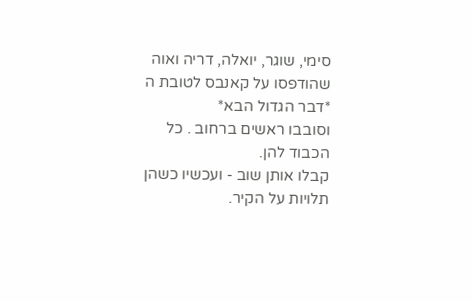סימי, שוגר, יואלה, דריה ואוה
שהודפסו על קאנבס לטובת ה *דבר הגדול הבא*
וסובבו ראשים ברחוב . כל הכבוד להן.
קבלו אותן שוב - ועכשיו כשהן תלויות על הקיר.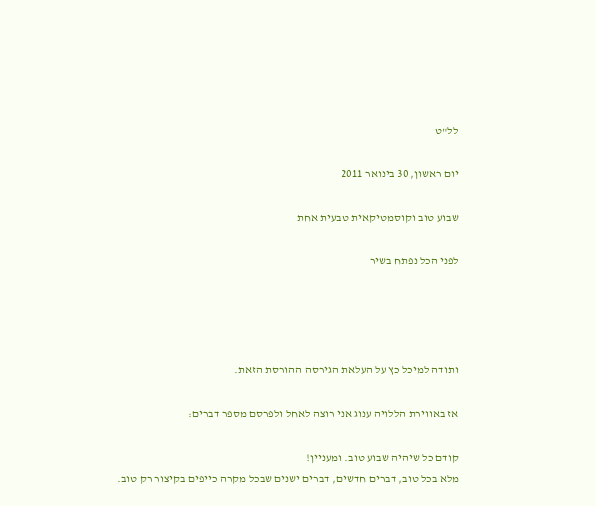לל"ט

יום ראשון, 30 בינואר 2011

שבוע טוב וקוסמטיקאית טבעית אחת

לפני הכל נפתח בשיר




ותודה למיכל כץ על העלאת הגירסה ההורסת הזאת.

אז באווירת הללויה ענוג אני רוצה לאחל ולפרסם מספר דברים:

קודם כל שיהיה שבוע טוב. ומעניין!
מלא בכל טוב, דברים חדשים, דברים ישנים שבכל מקרה כייפים בקיצור רק טוב.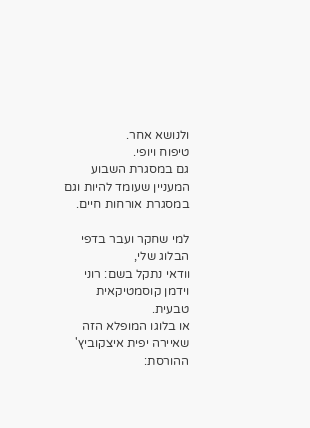ולנושא אחר.
טיפוח ויופי.
גם במסגרת השבוע המעניין שעומד להיות וגם במסגרת אורחות חיים.

למי שחקר ועבר בדפי הבלוג שלי,
וודאי נתקל בשם: רוני וידמן קוסמטיקאית טבעית.
או בלוגו המופלא הזה שאיירה יפית איצקוביץ' ההורסת: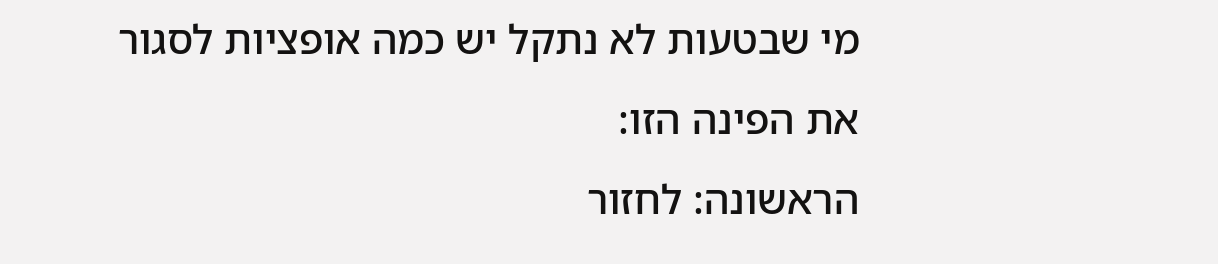מי שבטעות לא נתקל יש כמה אופציות לסגור את הפינה הזו:
הראשונה: לחזור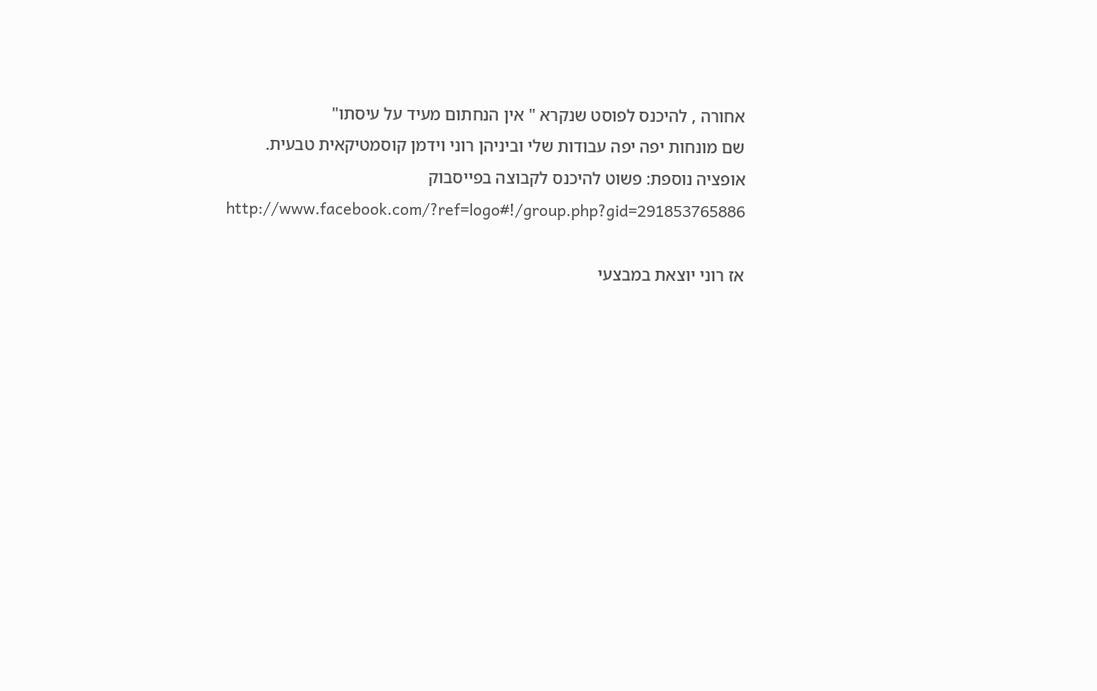אחורה , להיכנס לפוסט שנקרא " אין הנחתום מעיד על עיסתו"
שם מונחות יפה יפה עבודות שלי וביניהן רוני וידמן קוסמטיקאית טבעית.
אופציה נוספת: פשוט להיכנס לקבוצה בפייסבוק
 http://www.facebook.com/?ref=logo#!/group.php?gid=291853765886

אז רוני יוצאת במבצעי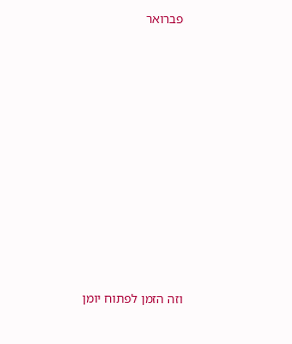פברואר



















וזה הזמן לפתוח יומן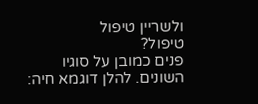ולשריין טיפול
טיפול?
פנים כמובן על סוגיו השונים. להלן דוגמא חיה: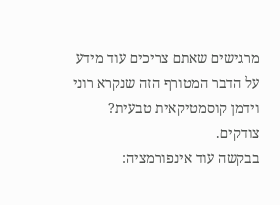מרגישים שאתם צריכים עוד מידע
על הדבר המטורף הזה שנקרא רוני וידמן קוסמטיקאית טבעית?
צודקים.
בבקשה עוד אינפורמציה: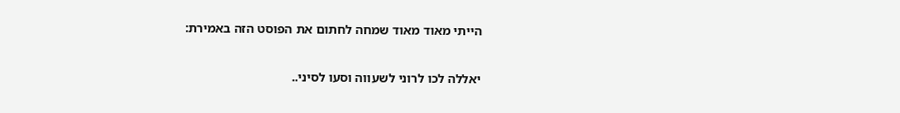הייתי מאוד מאוד שמחה לחתום את הפוסט הזה באמירת:

יאללה לכו לרוני לשעווה וסעו לסיני..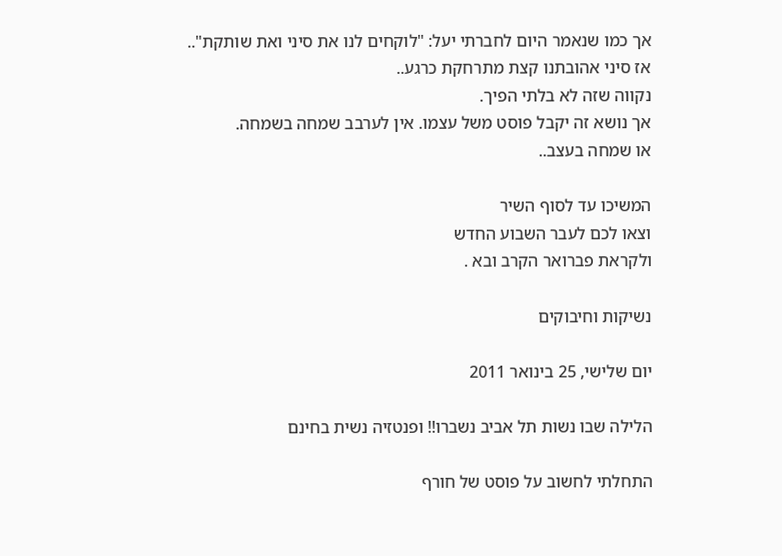אך כמו שנאמר היום לחברתי יעל: "לוקחים לנו את סיני ואת שותקת"..
אז סיני אהובתנו קצת מתרחקת כרגע..
נקווה שזה לא בלתי הפיך.
אך נושא זה יקבל פוסט משל עצמו. אין לערבב שמחה בשמחה.
או שמחה בעצב..

המשיכו עד לסוף השיר
וצאו לכם לעבר השבוע החדש
ולקראת פברואר הקרב ובא .

נשיקות וחיבוקים

יום שלישי, 25 בינואר 2011

הלילה שבו נשות תל אביב נשברו!! ופנטזיה נשית בחינם

התחלתי לחשוב על פוסט של חורף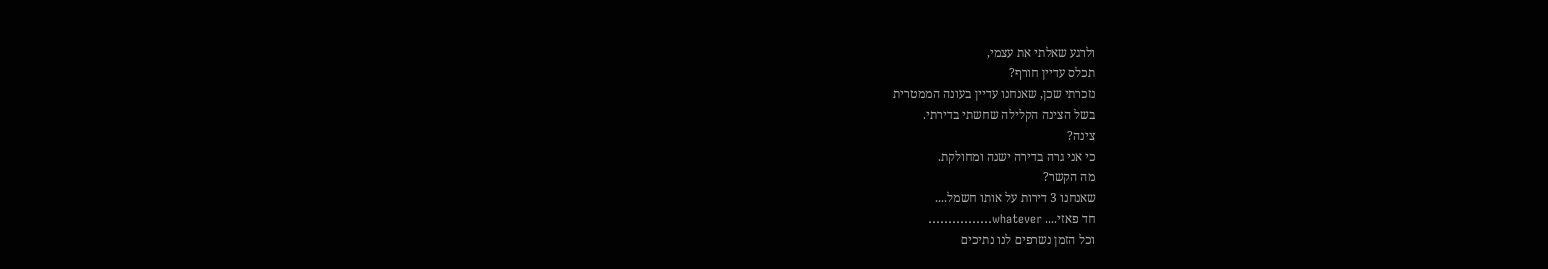ולרגע שאלתי את עצמי,
תכלס עדיין חורף?
נזכרתי שכן, שאנחנו עדיין בעונה הממטרית
בשל הצינה הקלילה שחשתי בדירתי.
צינה?
כי אני גרה בדירה ישנה ומחולקת.
מה הקשר?
שאנחנו 3 דירות על אותו חשמל....
חד פאזי.... whatever................
וכל הזמן נשרפים לנו נתיכים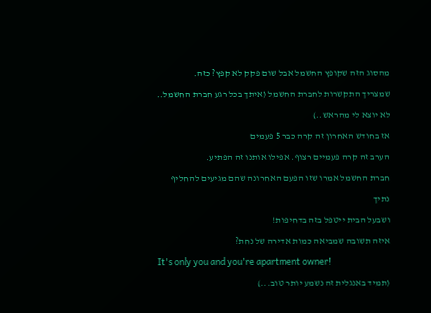מהסוג הזה שקופץ החשמל אבל שום פקק לא קפץ? כזה.
שמצריך התקשרות לחברת החשמל (איתך בכל רגע חברת החשמל.. לא יוצא לי מהראש..)
אז בחודש האחרון זה קרה כבר 5 פעמים
הערב זה קרה פעמיים רצוף. אפילו אותנו זה הפתיע.
חברת החשמל אמרו שזו הפעם האחרונה שהם מגיעים להחליף נתיך
ושבעל הבית ייטפל בזה בדחיפות!
איזה תשובה שמביאה כמות אדירה של נחת?
It's only you and you're apartment owner!
(תמיד באנגלית זה נשמע יותר טוב...)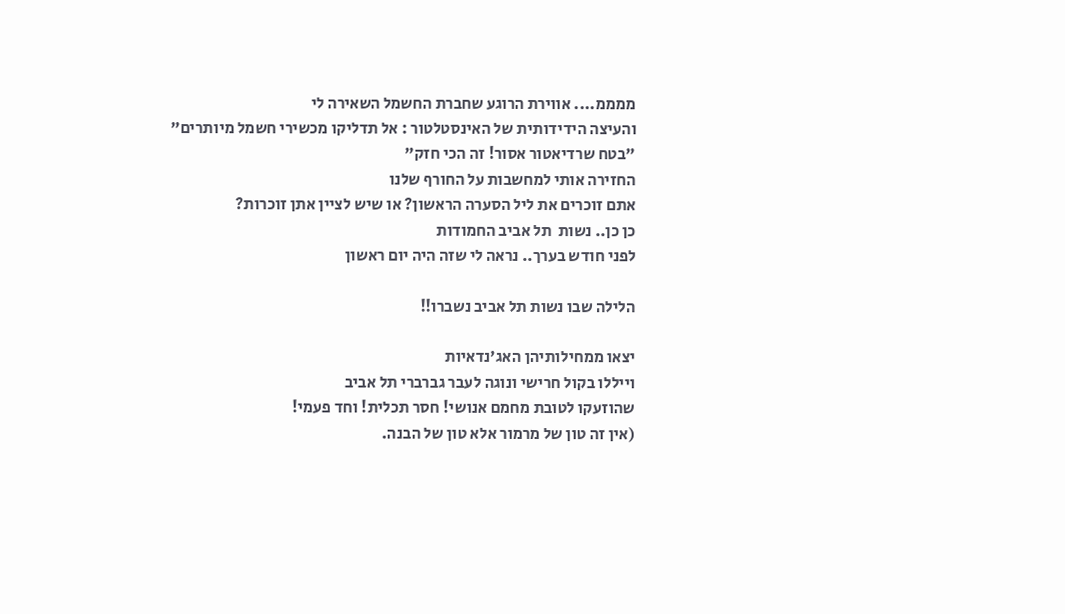ממממ.... אווירת הרוגע שחברת החשמל השאירה לי
והעיצה הידידותית של האינסטלטור : אל תדליקו מכשירי חשמל מיותרים"
"בטח שרדיאטור אסור! זה הכי חזק"
החזירה אותי למחשבות על החורף שלנו
אתם זוכרים את ליל הסערה הראשון? או שיש לציין אתן זוכרות?
כן כן.. נשות  תל אביב החמודות
לפני חודש בערך.. נראה לי שזה היה יום ראשון

הלילה שבו נשות תל אביב נשברו!!

יצאו ממחילותיהן האג'נדאיות
וייללו בקול חרישי ונוגה לעבר גברברי תל אביב
שהוזעקו לטובת מחמם אנושי! חסר תכלית! וחד פעמי!
(אין זה טון של מרמור אלא טון של הבנה.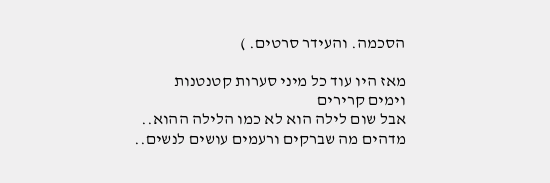הסכמה. והעידר סרטים. )

מאז היו עוד כל מיני סערות קטנטנות
וימים קרירים
אבל שום לילה הוא לא כמו הלילה ההוא..
מדהים מה שברקים ורעמים עושים לנשים..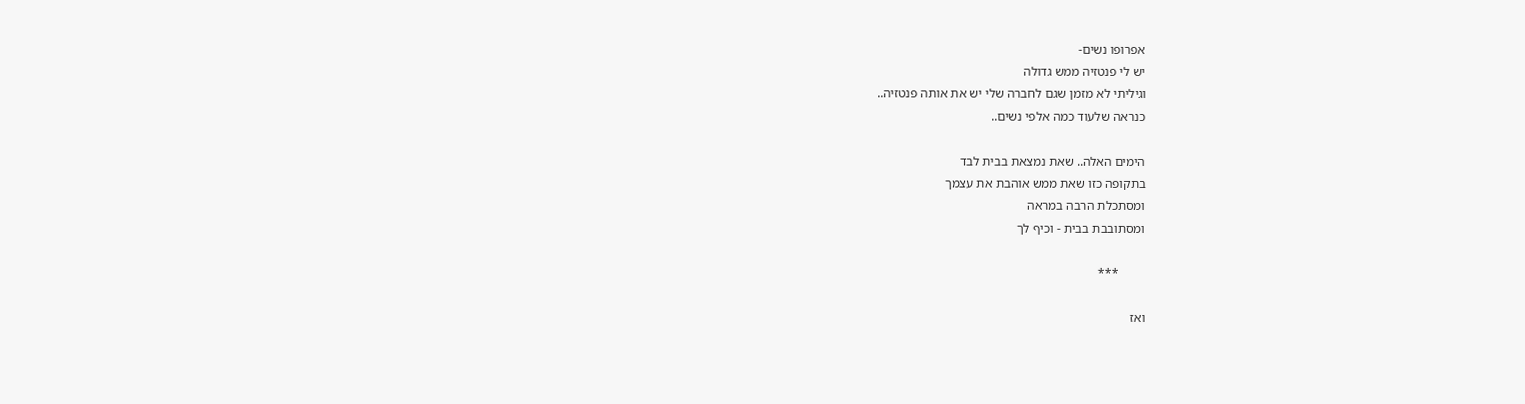אפרופו נשים-
יש לי פנטזיה ממש גדולה
וגיליתי לא מזמן שגם לחברה שלי יש את אותה פנטזיה..
כנראה שלעוד כמה אלפי נשים..

הימים האלה.. שאת נמצאת בבית לבד
בתקופה כזו שאת ממש אוהבת את עצמך
ומסתכלת הרבה במראה
ומסתובבת בבית - וכיף לך

        ***

ואז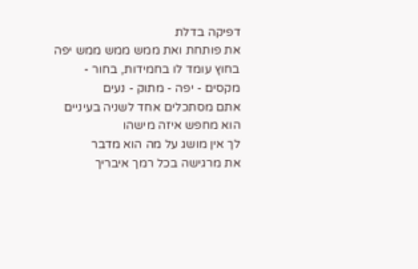דפיקה בדלת
את פותחת ואת ממש ממש ממש יפה
בחוץ עומד לו בחמידות, בחור - מקסים - יפה - מתוק - נעים
אתם מסתכלים אחד לשניה בעיניים
הוא מחפש איזה מישהו
לך אין מושג על מה הוא מדבר
את מרגישה בכל רמך איבריך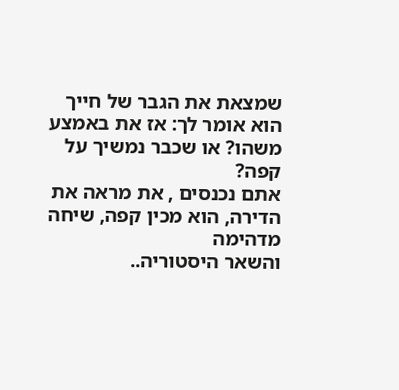שמצאת את הגבר של חייך
הוא אומר לך: אז את באמצע משהו? או שכבר נמשיך על קפה?
אתם נכנסים , את מראה את הדירה, הוא מכין קפה, שיחה מדהימה
והשאר היסטוריה..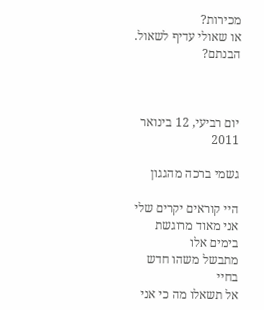מכירות?
או שאולי עדיף לשאול. הבנתם?



יום רביעי, 12 בינואר 2011

גשמי ברכה מהגגון

היי קוראים יקרים שלי
אני מאוד מרוגשת בימים אלו
מתבשל משהו חדש בחיי
אל תשאלו מה כי אני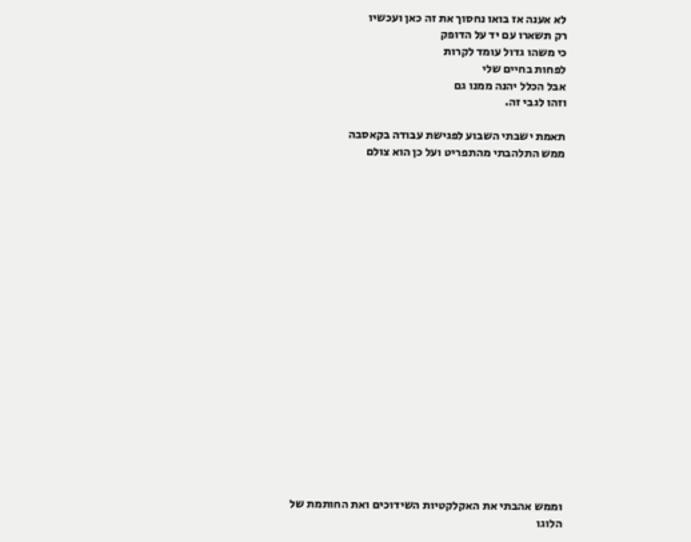לא אענה אז בואו נחסוך את זה כאן ועכשיו
רק תשארו עם יד על הדופק
כי משהו גדול עומד לקרות
לפחות בחיים שלי
אבל הכלל יהנה ממנו גם
וזהו לגבי זה.

תאמת ישבתי השבוע לפגישת עבודה בקאסבה
ממש התלהבתי מהתפריט ועל כן הוא צולם




















וממש אהבתי את האקלקטיות השידוכים ואת החותמת של הלוגו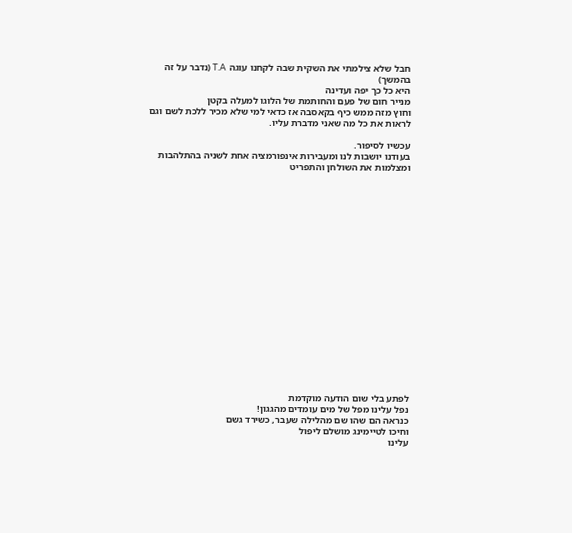חבל שלא צילמתי את השקית שבה לקחנו עוגה T.A (נדבר על זה בהמשך)
היא כל כך יפה ועדינה
מנייר חום של פעם והחותמת של הלוגו למעלה בקטן
וחוץ מזה ממש כיף בקאסבה אז כדאי למי שלא מכיר ללכת לשם וגם לראות את כל מה שאני מדברת עליו.

עכשיו לסיפור.
בעודנו יושבות לנו ומעבירות אינפורמציה אחת לשניה בהתלהבות
ומצלמות את השולחן והתפריט




















לפתע בלי שום הודעה מוקדמת
נפל עלינו מפל של מים עומדים מהגגון!
כנראה הם שהו שם מהלילה שעבר, כשירד גשם
וחיכו לטיימינג מושלם ליפול
עלינו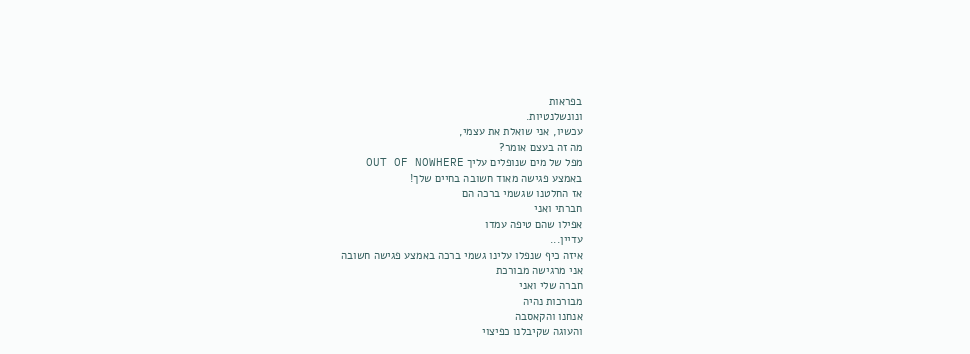בפראות
ונונשלנטיות.
עכשיו, אני שואלת את עצמי,
מה זה בעצם אומר?
מפל של מים שנופלים עליך OUT OF NOWHERE
באמצע פגישה מאוד חשובה בחיים שלך!
אז החלטנו שגשמי ברכה הם
חברתי ואני
אפילו שהם טיפה עמדו
עדיין...
איזה כיף שנפלו עלינו גשמי ברכה באמצע פגישה חשובה
אני מרגישה מבורכת
חברה שלי ואני
מבורכות נהיה
אנחנו והקאסבה
והעוגה שקיבלנו כפיצוי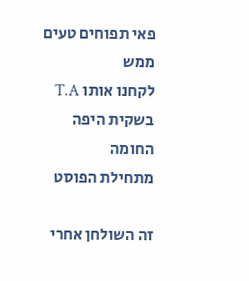פאי תפוחים טעים ממש
לקחנו אותו T.A בשקית היפה החומה
מתחילת הפוסט

זה השולחן אחרי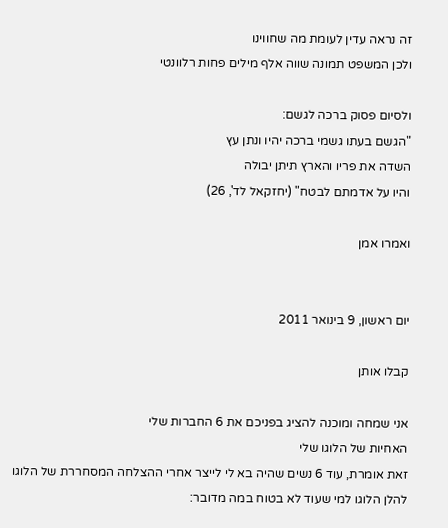זה נראה עדין לעומת מה שחווינו
ולכן המשפט תמונה שווה אלף מילים פחות רלוונטי

ולסיום פסוק ברכה לגשם:
"הגשם בעתו גשמי ברכה יהיו ונתן עץ
השדה את פריו והארץ תיתן יבולה
והיו על אדמתם לבטח" (יחזקאל לד', 26)

ואמרו אמן


יום ראשון, 9 בינואר 2011

קבלו אותן

אני שמחה ומוכנה להציג בפניכם את 6 החברות שלי
האחיות של הלוגו שלי
זאת אומרת, עוד 6 נשים שהיה בא לי לייצר אחרי ההצלחה המסחררת של הלוגו
להלן הלוגו למי שעוד לא בטוח במה מדובר: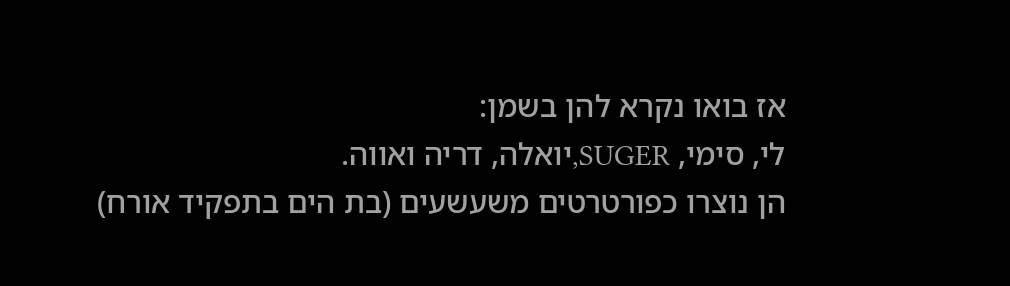אז בואו נקרא להן בשמן:
לי, סימי, SUGER,יואלה, דריה ואווה.
הן נוצרו כפורטרטים משעשעים (בת הים בתפקיד אורח)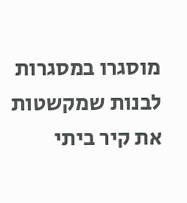מוסגרו במסגרות לבנות שמקשטות את קיר ביתי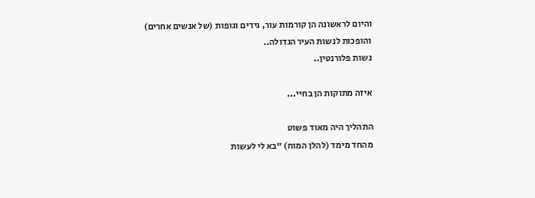והיום לראשונה הן קורמות עור, גידים וגופות (של אנשים אחרים)
והופכות לנשות העיר הגדולה..
נשות פלורנטין..

איזה מתוקות הן בחיי...

התהליך היה מאוד פשוט
מהחד מימד (להלן המוח) "בא לי לעשות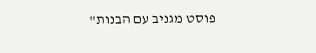פוסט מגניב עם הבנות"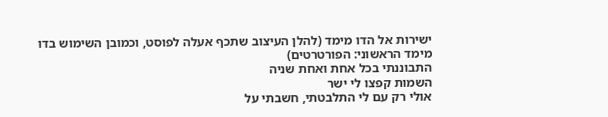ישירות אל הדו מימד (להלן העיצוב שתכף אעלה לפוסט, וכמובן השימוש בדו מימד הראשוני: הפורטרטים)
התבוננתי בכל אחת ואחת שניה
השמות קפצו לי ישר
אולי רק עם לי התלבטתי, חשבתי על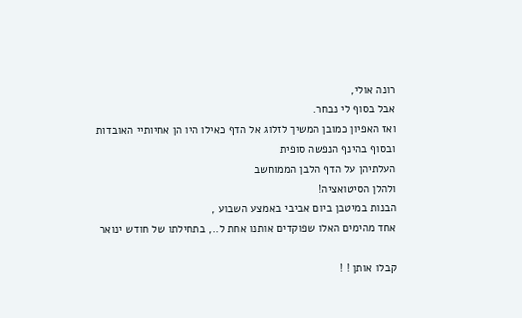רונה אולי,
אבל בסוף לי נבחר.
ואז האפיון כמובן המשיך לזלוג אל הדף כאילו היו הן אחיותיי האובדות
ובסוף בהינף הנפשה סופית
העלתיהן על הדף הלבן הממוחשב
ולהלן הסיטואציה!
הבנות במיטבן ביום אביבי באמצע השבוע ,
אחד מהימים האלו שפוקדים אותנו אחת ל.., בתחילתו של חודש ינואר

קבלו אותן ! !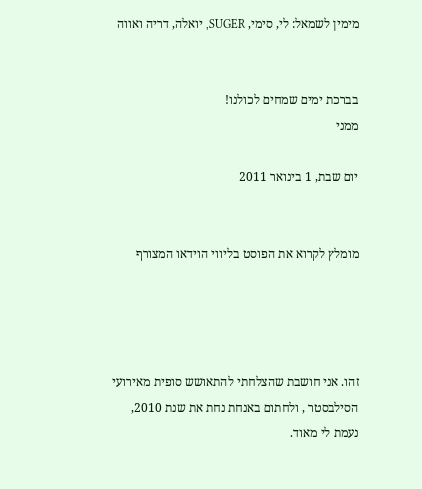מימין לשמאל: לי, סימי, SUGER, יואלה, דריה ואווה


בברכת ימים שמחים לכולנו!
ממני

יום שבת, 1 בינואר 2011


מומלץ לקרוא את הפוסט בליווי הוידאו המצורף




זהו. אני חושבת שהצלחתי להתאושש סופית מאירועי הסילבסטר , ולחתום באנחת נחת את שנת 2010, נעמת לי מאוד.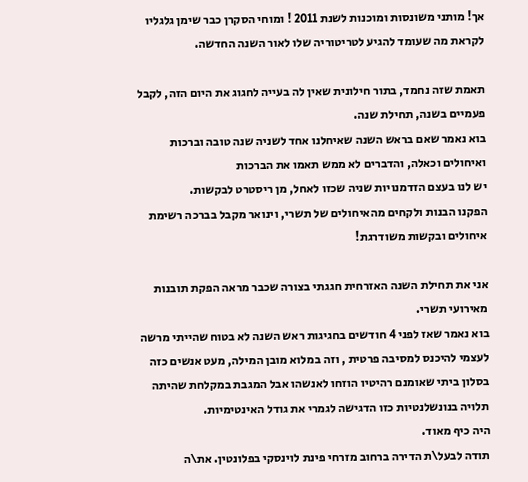אך! מותני משונסות ומוכנות לשנת 2011 ! ומוחי הסקרן כבר שימן גלגליו לקראת מה שעומד להגיע לטריטוריה שלו לאור השנה החדשה.

תאמת שזה נחמד, בתור חילונית שאין לה בעייה לחגוג את היום הזה, לקבל פעמיים בשנה, תחילת שנה.
בוא נאמר שאם בראש השנה שאיחלנו אחד לשניה שנה טובה וברכות ואיחולים וכאלה, והדברים לא ממש תאמו את הברכות
יש לנו בעצם הזדמנויות שניה שכזו לאחל, מן ריסטרט לבקשות.
הפקנו הבנות ולקחים מהאיחולים של תשרי, וינואר מקבל בברכה רשימת איחולים ובקשות משודרגת!

אני את תחילת השנה האזרחית חגגתי בצורה שכבר מראה הפקת תובנות מאירועי תשרי.
בוא נאמר שאז לפני 4 חודשים בחגיגות ראש השנה לא בטוח שהייתי מרשה לעצמי להיכנס למסיבה פרטית , וזה במלוא מובן המילה, מעט אנשים כזה בסלון ביתי שאומנם רהיטיו הוזחו לאנשהו אבל המגבת במקלחת שהיתה תלויה בנונשלנטיות כזו הדגישה לגמרי את גודל האינטימיות.
היה כיף מאוד.
תודה לבעל\ת הדירה ברחוב מזרחי פינת לוינסקי בפלונטין. את\ה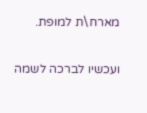מארח\ת למופת.

ועכשיו לברכה לשמה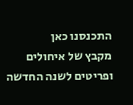התכנסנו כאן
מקבץ של איחולים ופריטים לשנה החדשה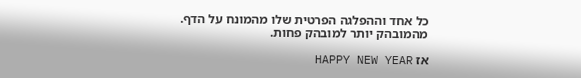כל אחד וההפלגה הפרטית שלו מהמונח על הדף.
מהמובהק יותר למובהק פחות.

אז HAPPY NEW YEAR